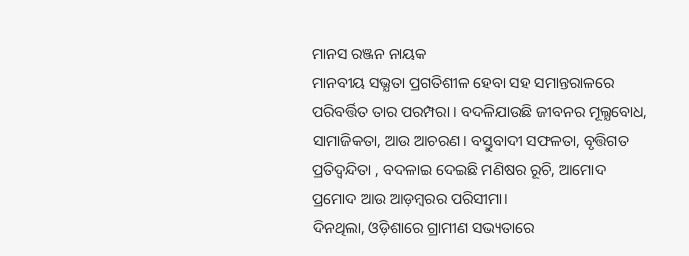ମାନସ ରଞ୍ଜନ ନାୟକ
ମାନବୀୟ ସଭ୍ଯତା ପ୍ରଗତିଶୀଳ ହେବା ସହ ସମାନ୍ତରାଳରେ ପରିବର୍ତ୍ତିତ ତାର ପରମ୍ପରା । ବଦଳିଯାଉଛି ଜୀବନର ମୂଲ୍ଯବୋଧ, ସାମାଜିକତା, ଆଉ ଆଚରଣ। ବସ୍ତୁବାଦୀ ସଫଳତା, ବୃତ୍ତିଗତ ପ୍ରତିଦ୍ବନ୍ଦିତା , ବଦଳାଇ ଦେଇଛି ମଣିଷର ରୂଚି, ଆମୋଦ ପ୍ରମୋଦ ଆଉ ଆଡ଼ମ୍ବରର ପରିସୀମା।
ଦିନଥିଲା, ଓଡ଼ିଶାରେ ଗ୍ରାମୀଣ ସଭ୍ୟତାରେ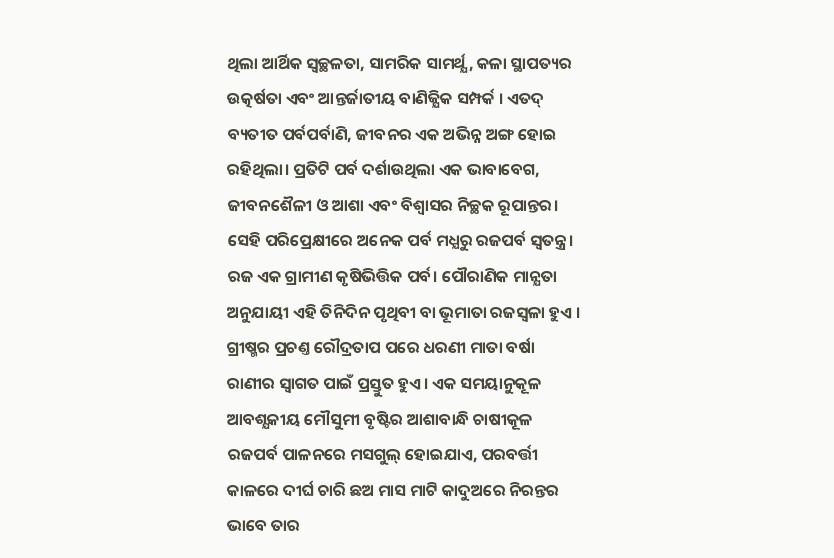ଥିଲା ଆର୍ଥିକ ସ୍ବଚ୍ଛଳତା, ସାମରିକ ସାମର୍ଥ୍ଯ, କଳା ସ୍ଥାପତ୍ୟର ଉତ୍କର୍ଷତା ଏବଂ ଆନ୍ତର୍ଜାତୀୟ ବାଣିଜ୍ଯିକ ସମ୍ପର୍କ । ଏତଦ୍ ବ୍ୟତୀତ ପର୍ବପର୍ବାଣି, ଜୀବନର ଏକ ଅଭିନ୍ନ ଅଙ୍ଗ ହୋଇ ରହିଥିଲା। ପ୍ରତିଟି ପର୍ବ ଦର୍ଶାଉଥିଲା ଏକ ଭାବାବେଗ, ଜୀବନଶୈଳୀ ଓ ଆଶା ଏବଂ ବିଶ୍ବାସର ନିଚ୍ଛକ ରୂପାନ୍ତର। ସେହି ପରିପ୍ରେକ୍ଷୀରେ ଅନେକ ପର୍ବ ମଧ୍ଯରୁ ରଜପର୍ବ ସ୍ବତନ୍ତ୍ର।
ରଜ ଏକ ଗ୍ରାମୀଣ କୃଷିଭିତ୍ତିକ ପର୍ବ। ପୌରାଣିକ ମାନ୍ଯତା ଅନୁଯାୟୀ ଏହି ତିନିଦିନ ପୃଥିବୀ ବା ଭୂମାତା ରଜସ୍ବଳା ହୁଏ । ଗ୍ରୀଷ୍ମର ପ୍ରଚଣ୍ତ ରୌଦ୍ରତାପ ପରେ ଧରଣୀ ମାତା ବର୍ଷା ରାଣୀର ସ୍ବାଗତ ପାଇଁ ପ୍ରସ୍ତୁତ ହୁଏ। ଏକ ସମୟାନୁକୂଳ ଆବଶ୍ଯକୀୟ ମୌସୁମୀ ବୃଷ୍ଟିର ଆଶାବାନ୍ଧି ଚାଷୀକୂଳ ରଜପର୍ବ ପାଳନରେ ମସଗୁଲ୍ ହୋଇଯାଏ, ପରବର୍ତ୍ତୀ କାଳରେ ଦୀର୍ଘ ଚାରି ଛଅ ମାସ ମାଟି କାଦୁଅରେ ନିରନ୍ତର ଭାବେ ତାର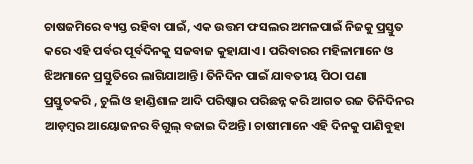ଚାଷଜମିରେ ବ୍ୟସ୍ତ ରହିବା ପାଇଁ, ଏକ ଉତ୍ତମ ଫସଲର ଅମଳପାଇଁ ନିଜକୁ ପ୍ରସ୍ତୁତ କରେ ଏହି ପର୍ବର ପୂର୍ବଦିନକୁ ସଜବାଜ କୁହାଯାଏ । ପରିବାରର ମହିଳାମାନେ ଓ ଝିଅମାନେ ପ୍ରସ୍ତୁତିରେ ଲାଗିଯାଆନ୍ତି। ତିନିଦିନ ପାଇଁ ଯାବତୀୟ ପିଠା ପଣା ପ୍ରସ୍ତୁତକରି , ଚୁଲି ଓ ହାଣ୍ଡିଶାଳ ଆଦି ପରିଷ୍କାର ପରିଛନ୍ନ କରି ଆଗତ ରଜ ତିନିଦିନର ଆଡ଼ମ୍ବର ଆୟୋଜନର ବିଗୁଲ୍ ବଜାଇ ଦିଅନ୍ତି। ଚାଷୀମାନେ ଏହି ଦିନକୁ ପାଣିବୁହା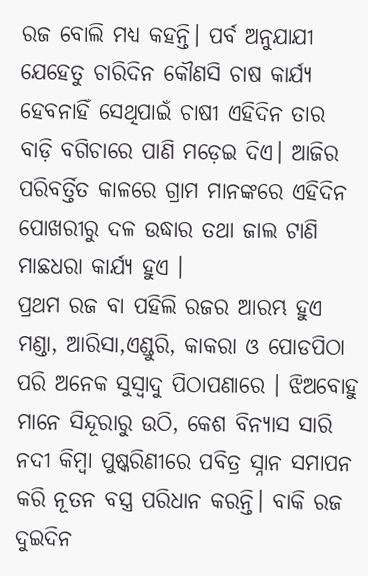ରଜ ବୋଲି ମଧ୍ଯ କହନ୍ତି। ପର୍ବ ଅନୁଯାଯୀ ଯେହେତୁ ଚାରିଦିନ କୌଣସି ଚାଷ କାର୍ଯ୍ୟ ହେବନାହିଁ ସେଥିପାଇଁ ଚାଷୀ ଏହିଦିନ ତାର ବାଡ଼ି ବଗିଚାରେ ପାଣି ମଡ଼େଇ ଦିଏ। ଆଜିର ପରିବର୍ତ୍ତିତ କାଳରେ ଗ୍ରାମ ମାନଙ୍କରେ ଏହିଦିନ ପୋଖରୀରୁ ଦଳ ଉଦ୍ଧାର ତଥା ଜାଲ ଟାଣି ମାଛଧରା କାର୍ଯ୍ୟ ହୁଏ ।
ପ୍ରଥମ ରଜ ବା ପହିଲି ରଜର ଆରମ୍ଭ ହୁଏ ମଣ୍ଡା, ଆରିସା,ଏଣ୍ଡୁରି, କାକରା ଓ ପୋଡପିଠା ପରି ଅନେକ ସୁସ୍ବାଦୁ ପିଠାପଣାରେ । ଝିଅବୋହୁ ମାନେ ସିନ୍ଦୂରାରୁ ଉଠି, କେଶ ବିନ୍ଯାସ ସାରି ନଦୀ କିମ୍ବା ପୁଷ୍କରିଣୀରେ ପବିତ୍ର ସ୍ନାନ ସମାପନ କରି ନୂତନ ବସ୍ତ୍ର ପରିଧାନ କରନ୍ତି। ବାକି ରଜ ଦୁଇଦିନ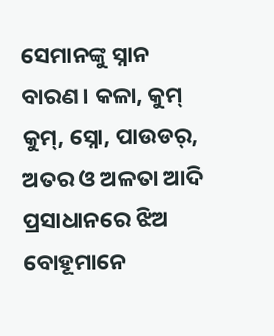ସେମାନଙ୍କୁ ସ୍ନାନ ବାରଣ। କଳା, କୁମ୍ କୁମ୍, ସ୍ନୋ, ପାଉଡର୍, ଅତର ଓ ଅଳତା ଆଦି ପ୍ରସାଧାନରେ ଝିଅ ବୋହୂମାନେ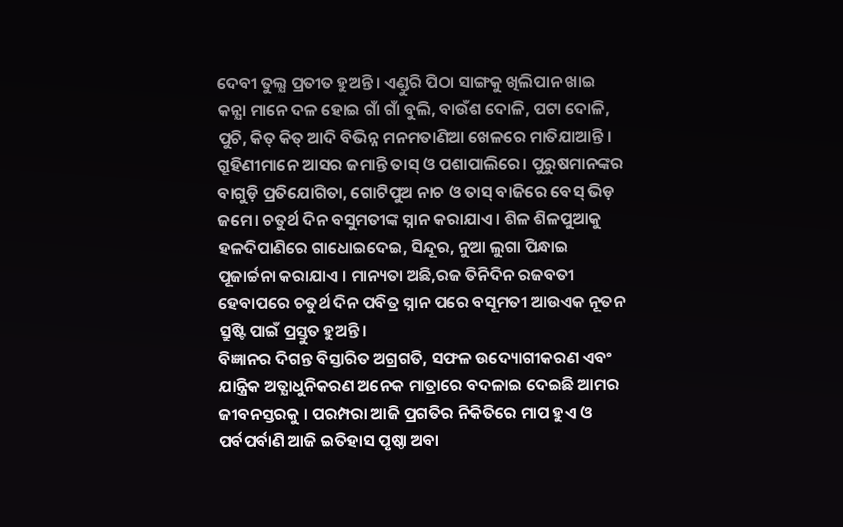ଦେବୀ ତୁଲ୍ଯ ପ୍ରତୀତ ହୁଅନ୍ତି। ଏଣ୍ଡୁରି ପିଠା ସାଙ୍ଗକୁ ଖିଲିପାନ ଖାଇ କନ୍ଯା ମାନେ ଦଳ ହୋଇ ଗାଁ ଗାଁ ବୁଲି, ବାଉଁଶ ଦୋଳି, ପଟା ଦୋଳି, ପୁଚି, କିତ୍ କିତ୍ ଆଦି ବିଭିନ୍ନ ମନମତାଣିଆ ଖେଳରେ ମାତିଯାଆନ୍ତି । ଗ୍ରୂହିଣୀମାନେ ଆସର ଜମାନ୍ତି ତାସ୍ ଓ ପଶାପାଲିରେ। ପୁରୁଷମାନଙ୍କର ବାଗୁଡ଼ି ପ୍ରତିଯୋଗିତା, ଗୋଟିପୁଅ ନାଚ ଓ ତାସ୍ ବାଜିରେ ବେସ୍ ଭିଡ଼ ଜମେ। ଚତୁର୍ଥ ଦିନ ବସୁମତୀଙ୍କ ସ୍ନାନ କରାଯାଏ । ଶିଳ ଶିଳପୁଆକୁ ହଳଦିପାଣିରେ ଗାଧୋଇଦେଇ, ସିନ୍ଦୂର, ନୁଆ ଲୁଗା ପିନ୍ଧାଇ ପୂଜାର୍ଚ୍ଚନା କରାଯାଏ । ମାନ୍ୟତା ଅଛି,ରଜ ତିନିଦିନ ରଜବତୀ ହେବାପରେ ଚତୁର୍ଥ ଦିନ ପବିତ୍ର ସ୍ନାନ ପରେ ବସୂମତୀ ଆଉଏକ ନୂତନ ସ୍ରୁଷ୍ଟି ପାଇଁ ପ୍ରସ୍ତୁତ ହୁଅନ୍ତି।
ବିଜ୍ଞାନର ଦିଗନ୍ତ ବିସ୍ତାରିତ ଅଗ୍ରଗତି, ସଫଳ ଉଦ୍ୟୋଗୀକରଣ ଏବଂ ଯାନ୍ତ୍ରିକ ଅତ୍ଯାଧୁନିକରଣ ଅନେକ ମାତ୍ରାରେ ବଦଳାଇ ଦେଇଛି ଆମର ଜୀବନସ୍ତରକୁ । ପରମ୍ପରା ଆଜି ପ୍ରଗତିର ନିକିତିରେ ମାପ ହୁଏ ଓ ପର୍ବପର୍ବାଣି ଆଜି ଇତିହାସ ପୃଷ୍ଠା ଅବା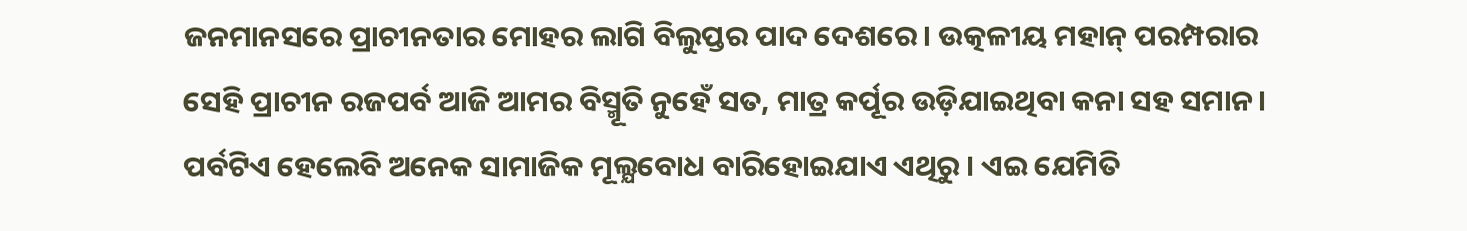ଜନମାନସରେ ପ୍ରାଚୀନତାର ମୋହର ଲାଗି ବିଲୁପ୍ତର ପାଦ ଦେଶରେ। ଉତ୍କଳୀୟ ମହାନ୍ ପରମ୍ପରାର ସେହି ପ୍ରାଚୀନ ରଜପର୍ବ ଆଜି ଆମର ବିସ୍ମୂତି ନୁହେଁ ସତ, ମାତ୍ର କର୍ପୂର ଉଡ଼ିଯାଇଥିବା କନା ସହ ସମାନ। ପର୍ବଟିଏ ହେଲେବି ଅନେକ ସାମାଜିକ ମୂଲ୍ଯବୋଧ ବାରିହୋଇଯାଏ ଏଥିରୁ । ଏଇ ଯେମିତି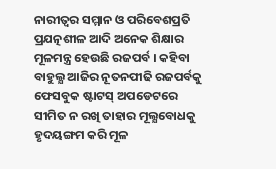ନାରୀତ୍ବର ସମ୍ମାନ ଓ ପରିବେଶପ୍ରତି ପ୍ରଯତ୍ନଶୀଳ ଆଦି ଅନେକ ଶିକ୍ଷାର ମୂଳମନ୍ତ୍ର ହେଉଛି ରଜପର୍ବ । କହିବା ବାହୁଲ୍ଯ ଆଜିର ନୂତନପୀଢି ରଜପର୍ବକୁ ଫେସବୁକ ଷ୍ଟାଟସ୍ ଅପଡେଟରେ ସୀମିତ ନ ରଖି ତାହାର ମୂଲ୍ଯବୋଧକୁ ହୃଦୟଙ୍ଗମ କରି ମୂଳ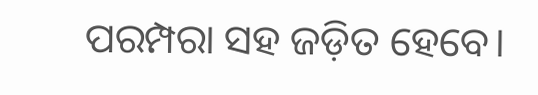ପରମ୍ପରା ସହ ଜଡ଼ିତ ହେବେ।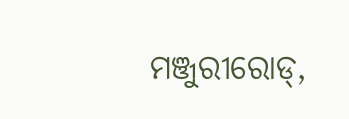ମଞ୍ଜୁରୀରୋଡ୍,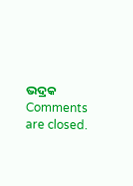ଭଦ୍ରକ
Comments are closed.